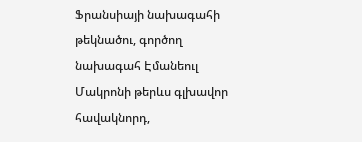Ֆրանսիայի նախագահի թեկնածու, գործող նախագահ Էմանեուլ Մակրոնի թերևս գլխավոր հավակնորդ,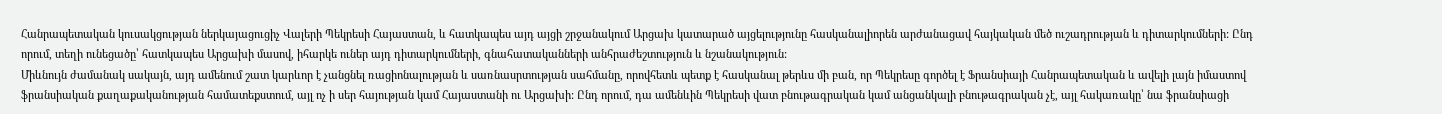Հանրապետական կուսակցության ներկայացուցիչ Վալերի Պեկրեսի Հայաստան, և հատկապես այդ այցի շրջանակում Արցախ կատարած այցելությունը հասկանալիորեն արժանացավ հայկական մեծ ուշադրության և դիտարկումների: Ընդ որում, տեղի ունեցածը՝ հատկապես Արցախի մասով, իհարկե ուներ այդ դիտարկումների, գնահատականների անհրաժեշտություն և նշանակություն:
Միևնույն ժամանակ սակայն, այդ ամենում շատ կարևոր է չանցնել ռացիոնալության և սառնասրտության սահմանը, որովհետև պետք է հասկանալ թերևս մի բան, որ Պեկրեսը գործել է Ֆրանսիայի Հանրապետական և ավելի լայն իմաստով ֆրանսիական քաղաքականության համատեքստում, այլ ոչ ի սեր հայության կամ Հայաստանի ու Արցախի: Ընդ որում, դա ամենևին Պեկրեսի վատ բնութագրական կամ անցանկալի բնութագրական չէ, այլ հակառակը՝ նա ֆրանսիացի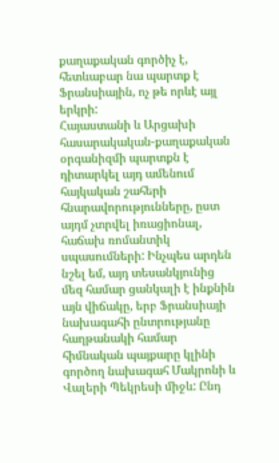քաղաքական գործիչ է, հետևաբար նա պարտք է Ֆրանսիային, ոչ թե որևէ այլ երկրի:
Հայաստանի և Արցախի հասարակական-քաղաքական օրգանիզմի պարտքն է դիտարկել այդ ամենում հայկական շահերի հնարավորությունները, ըստ այդմ չտրվել իռացիոնալ, հաճախ ռոմանտիկ սպասումների: Ինչպես արդեն նշել եմ, այդ տեսանկյունից մեզ համար ցանկալի է ինքնին այն վիճակը, երբ Ֆրանսիայի նախագահի ընտրությանը հաղթանակի համար հիմնական պայքարը կլինի գործող նախագահ Մակրոնի և Վալերի Պեկրեսի միջև: Ընդ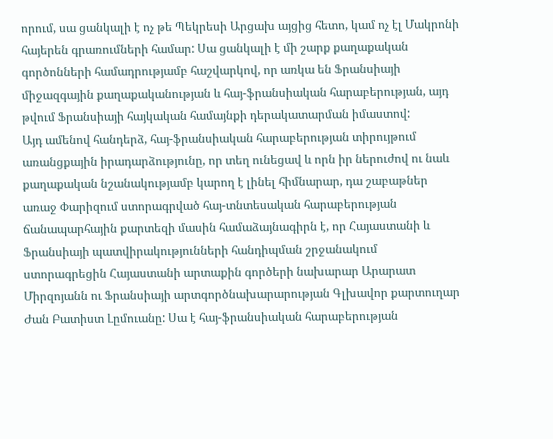որում, սա ցանկալի է ոչ թե Պեկրեսի Արցախ այցից հետո, կամ ոչ էլ Մակրոնի հայերեն գրառումների համար: Սա ցանկալի է մի շարք քաղաքական գործոնների համադրությամբ հաշվարկով, որ առկա են Ֆրանսիայի միջազգային քաղաքականության և հայ-ֆրանսիական հարաբերության, այդ թվում Ֆրանսիայի հայկական համայնքի դերակատարման իմաստով:
Այդ ամենով հանդերձ, հայ-ֆրանսիական հարաբերության տիրույթում առանցքային իրադարձությունը, որ տեղ ունեցավ և որն իր ներուժով ու նաև քաղաքական նշանակությամբ կարող է լինել հիմնարար, դա շաբաթներ առաջ Փարիզում ստորագրված հայ-տնտեսական հարաբերության ճանապարհային քարտեզի մասին համաձայնագիրն է, որ Հայաստանի և Ֆրանսիայի պատվիրակությունների հանդիպման շրջանակում ստորագրեցին Հայաստանի արտաքին գործերի նախարար Արարատ Միրզոյանն ու Ֆրանսիայի արտգործնախարարության Գլխավոր քարտուղար Ժան Բատիստ Լըմուանը: Սա է հայ-ֆրանսիական հարաբերության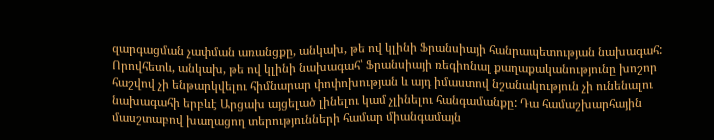զարգացման չափման առանցքը, անկախ, թե ով կլինի Ֆրանսիայի հանրապետության նախագահ: Որովհետև, անկախ, թե ով կլինի նախագահ՝ Ֆրանսիայի ռեգիոնալ քաղաքականությունը խոշոր հաշվով չի ենթարկվելու հիմնարար փոփոխության և այդ իմաստով նշանակություն չի ունենալու նախագահի երբևէ Արցախ այցելած լինելու կամ չլինելու հանգամանքը: Դա համաշխարհային մասշտաբով խաղացող տերությունների համար միանգամայն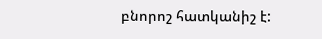բնորոշ հատկանիշ է: